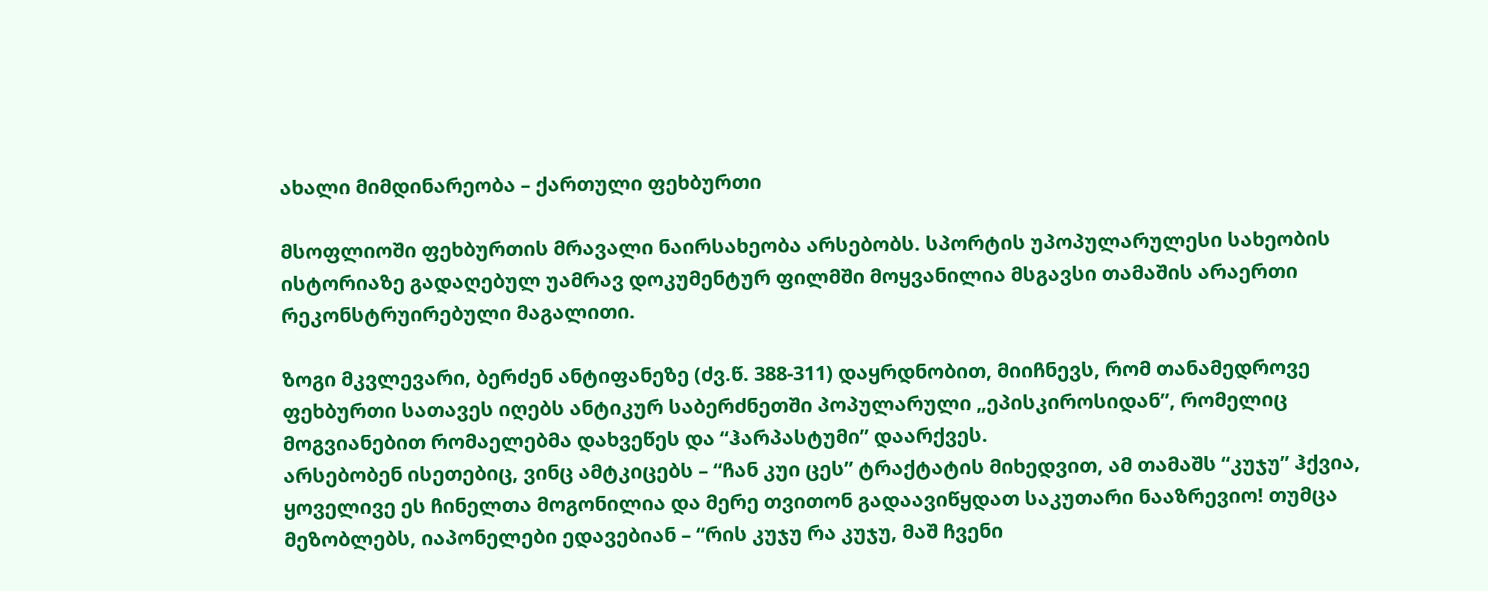ახალი მიმდინარეობა – ქართული ფეხბურთი

მსოფლიოში ფეხბურთის მრავალი ნაირსახეობა არსებობს. სპორტის უპოპულარულესი სახეობის ისტორიაზე გადაღებულ უამრავ დოკუმენტურ ფილმში მოყვანილია მსგავსი თამაშის არაერთი რეკონსტრუირებული მაგალითი.

ზოგი მკვლევარი, ბერძენ ანტიფანეზე (ძვ.წ. 388-311) დაყრდნობით, მიიჩნევს, რომ თანამედროვე ფეხბურთი სათავეს იღებს ანტიკურ საბერძნეთში პოპულარული „ეპისკიროსიდან”, რომელიც მოგვიანებით რომაელებმა დახვეწეს და “ჰარპასტუმი” დაარქვეს.
არსებობენ ისეთებიც, ვინც ამტკიცებს – “ჩან კუი ცეს” ტრაქტატის მიხედვით, ამ თამაშს “კუჯუ” ჰქვია, ყოველივე ეს ჩინელთა მოგონილია და მერე თვითონ გადაავიწყდათ საკუთარი ნააზრევიო! თუმცა  მეზობლებს, იაპონელები ედავებიან – “რის კუჯუ რა კუჯუ, მაშ ჩვენი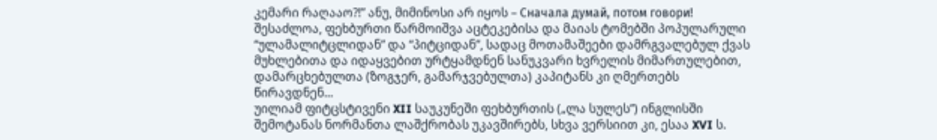კემარი რაღააო?!” ანუ, მიმინოსი არ იყოს – Сначала думай, потом говори!
შესაძლოა, ფეხბურთი წარმოიშვა აცტეკებისა და მაიას ტომებში პოპულარული “ულამალიტცლიდან” და “პიტციდან”, სადაც მოთამაშეები დამრგვალებულ ქვას მუხლებითა და იდაყვებით ურტყამდნენ სანუკვარი ხვრელის მიმართულებით, დამარცხებულთა (ზოგჯერ, გამარჯვებულთა) კაპიტანს კი ღმერთებს წირავდნენ...
უილიამ ფიტცსტივენი XII საუკუნეში ფეხბურთის („ლა სულეს”) ინგლისში შემოტანას ნორმანთა ლაშქრობას უკავშირებს, სხვა ვერსიით კი, ესაა XVI ს.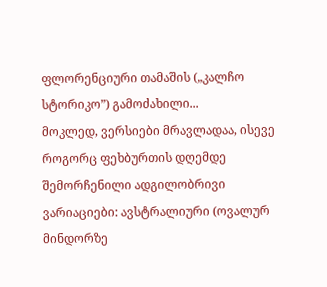ფლორენციური თამაშის („კალჩო სტორიკო”) გამოძახილი...
მოკლედ, ვერსიები მრავლადაა, ისევე როგორც ფეხბურთის დღემდე შემორჩენილი ადგილობრივი ვარიაციები: ავსტრალიური (ოვალურ მინდორზე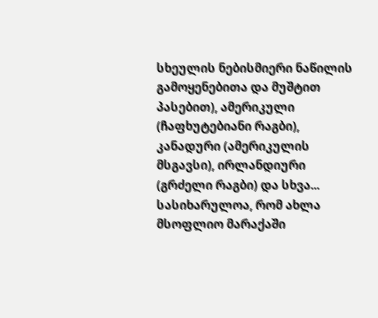სხეულის ნებისმიერი ნაწილის გამოყენებითა და მუშტით პასებით), ამერიკული (ჩაფხუტებიანი რაგბი), კანადური (ამერიკულის მსგავსი), ირლანდიური (გრძელი რაგბი) და სხვა...
სასიხარულოა, რომ ახლა მსოფლიო მარაქაში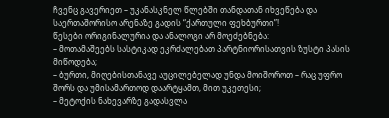ჩვენც გავერიეთ – უკანასკნელ წლებში თანდათან იხვეწება და საერთაშორისო არენაზე გადის “ქართული ფეხბურთი”!
წესები ორიგინალურია და ანალოგი არ მოეძებნება:
– მოთამაშეებს სასტიკად ეკრძალებათ პარტნიორისათვის ზუსტი პასის მიწოდება;
– ბურთი, მიღებისთანავე აუცილებელად უნდა მოიშოროთ – რაც უფრო შორს და უმისამართოდ დაარტყამთ, მით უკეთესი;
– მეტოქის ნახევარზე გადასვლა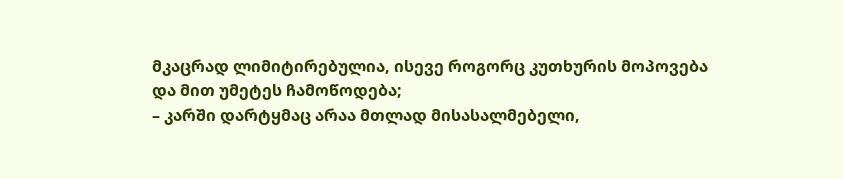მკაცრად ლიმიტირებულია, ისევე როგორც კუთხურის მოპოვება და მით უმეტეს ჩამოწოდება;
– კარში დარტყმაც არაა მთლად მისასალმებელი,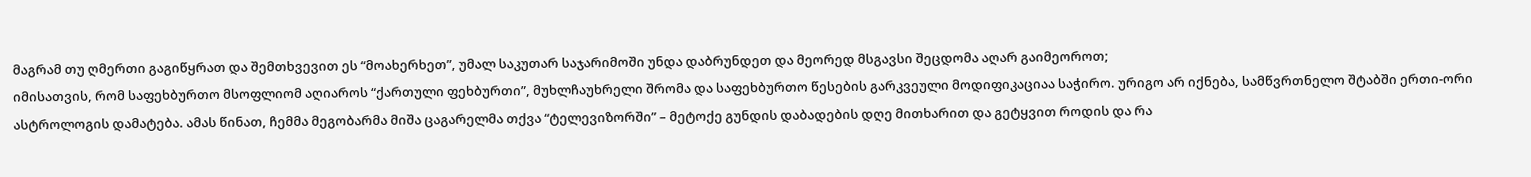მაგრამ თუ ღმერთი გაგიწყრათ და შემთხვევით ეს “მოახერხეთ”, უმალ საკუთარ საჯარიმოში უნდა დაბრუნდეთ და მეორედ მსგავსი შეცდომა აღარ გაიმეოროთ;
იმისათვის, რომ საფეხბურთო მსოფლიომ აღიაროს “ქართული ფეხბურთი”, მუხლჩაუხრელი შრომა და საფეხბურთო წესების გარკვეული მოდიფიკაციაა საჭირო. ურიგო არ იქნება, სამწვრთნელო შტაბში ერთი-ორი ასტროლოგის დამატება. ამას წინათ, ჩემმა მეგობარმა მიშა ცაგარელმა თქვა “ტელევიზორში” – მეტოქე გუნდის დაბადების დღე მითხარით და გეტყვით როდის და რა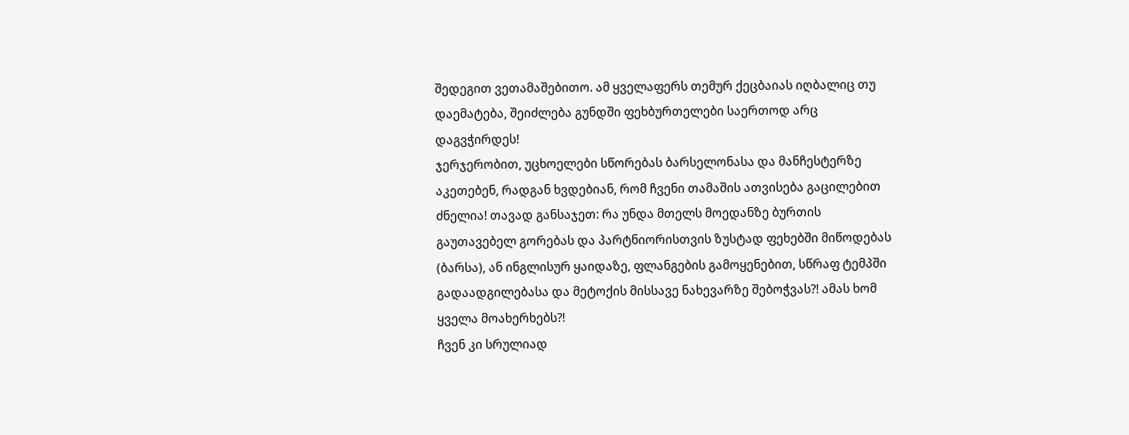შედეგით ვეთამაშებითო. ამ ყველაფერს თემურ ქეცბაიას იღბალიც თუ დაემატება, შეიძლება გუნდში ფეხბურთელები საერთოდ არც დაგვჭირდეს!
ჯერჯერობით, უცხოელები სწორებას ბარსელონასა და მანჩესტერზე აკეთებენ, რადგან ხვდებიან, რომ ჩვენი თამაშის ათვისება გაცილებით ძნელია! თავად განსაჯეთ: რა უნდა მთელს მოედანზე ბურთის გაუთავებელ გორებას და პარტნიორისთვის ზუსტად ფეხებში მიწოდებას (ბარსა), ან ინგლისურ ყაიდაზე, ფლანგების გამოყენებით, სწრაფ ტემპში გადაადგილებასა და მეტოქის მისსავე ნახევარზე შებოჭვას?! ამას ხომ ყველა მოახერხებს?!
ჩვენ კი სრულიად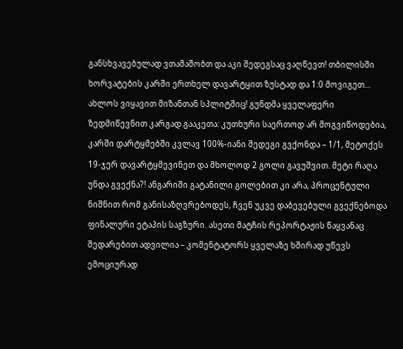განსხვავებულად ვთამაშობთ და აკი შედეგსაც ვაღწევთ! თბილისში ხორვატების კარში ერთხელ დავარტყით ზუსტად და 1:0 მოვიგეთ... ახლოს ვიყავით მიზანთან სპლიტშიც! გუნდმა ყველაფერი ზედმიწევნით კარგად გააკეთა: კუთხური საერთოდ არ მოგვიწოდებია, კარში დარტყმებში კვლავ 100%-იანი შედეგი გვქონდა – 1/1, მეტოქეს 19-ჯერ დავარტყმევინეთ და მხოლოდ 2 გოლი გავუშვით. მეტი რაღა უნდა გვექნა?! ანგარიში გატანილი გოლებით კი არა, პროცენტული ნიშნით რომ განისაზღვრებოდეს, ჩვენ უკვე დაბევებული გვექნებოდა ფინალური ეტაპის საგზური. ასეთი მატჩის რეპორტაჟის წაყვანაც შედარებით ადვილია – კომენტატორს ყველაზე ხშირად უწევს ემოციურად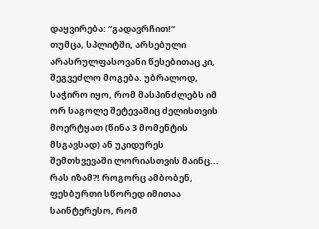დაყვირება: “გადავრჩით!”
თუმცა, სპლიტში, არსებული არასრულფასოვანი წესებითაც კი, შეგვეძლო მოგება. უბრალოდ, საჭირო იყო, რომ მასპინძლებს იმ ორ საგოლე შეტევაშიც ძელისთვის მოერტყათ (წინა 3 მომენტის მსგავსად) ან უკიდურეს შემთხვევაში ლორიასთვის მაინც...
რას იზამ?! როგორც ამბობენ, ფეხბურთი სწორედ იმითაა საინტერესო, რომ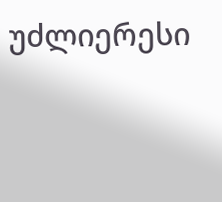უძლიერესი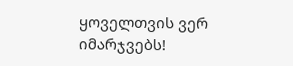ყოველთვის ვერ იმარჯვებს!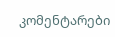კომენტარები